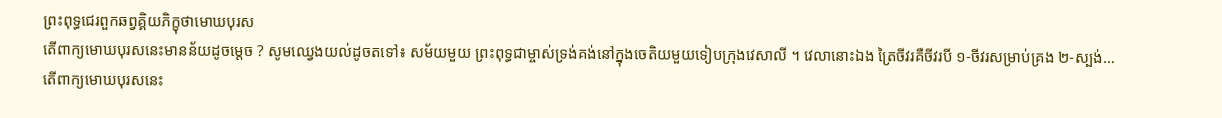ព្រះពុទ្ធជេរពួកឆព្វគ្គិយភិក្ខុថាមោឃបុរស
តើពាក្យមោឃបុរសនេះមានន័យដូចម្តេច ? សូមឈ្វេងយល់ដូចតទៅ៖ សម័យមួយ ព្រះពុទ្ធជាម្ចាស់ទ្រង់គង់នៅក្នុងចេតិយមួយទៀបក្រុងវេសាលី ។ វេលានោះឯង ត្រៃចីវរគឺចីវរបី ១-ចីវរសម្រាប់គ្រង ២-ស្បង់…
តើពាក្យមោឃបុរសនេះ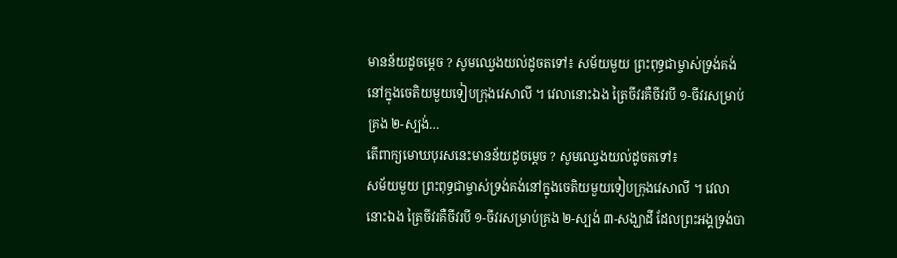មានន័យដូចម្តេច ? សូមឈ្វេងយល់ដូចតទៅ៖ សម័យមួយ ព្រះពុទ្ធជាម្ចាស់ទ្រង់គង់នៅក្នុងចេតិយមួយទៀបក្រុងវេសាលី ។ វេលានោះឯង ត្រៃចីវរគឺចីវរបី ១-ចីវរសម្រាប់គ្រង ២-ស្បង់…
តើពាក្យមោឃបុរសនេះមានន័យដូចម្តេច ? សូមឈ្វេងយល់ដូចតទៅ៖
សម័យមួយ ព្រះពុទ្ធជាម្ចាស់ទ្រង់គង់នៅក្នុងចេតិយមួយទៀបក្រុងវេសាលី ។ វេលានោះឯង ត្រៃចីវរគឺចីវរបី ១-ចីវរសម្រាប់គ្រង ២-ស្បង់ ៣-សង្ឃាដី ដែលព្រះអង្គទ្រង់បា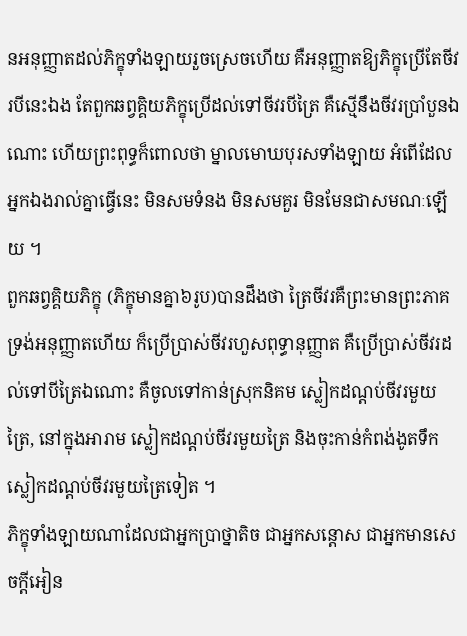នអនុញ្ញាតដល់ភិក្ខុទាំងឡាយរួចស្រេចហើយ គឺអនុញ្ញាតឱ្យភិក្ខុប្រើតែចីវរបីនេះឯង តែពួកឆព្វគ្គិយភិក្ខុប្រើដល់ទៅចីវរបីត្រៃ គឺស្មើនឹងចីវរប្រាំបួនឯណោះ ហើយព្រះពុទ្ធក៏ពោលថា ម្នាលមោឃបុរសទាំងឡាយ អំពើដែលអ្នកឯងរាល់គ្នាធ្វើនេះ មិនសមទំនង មិនសមគួរ មិនមែនជាសមណៈឡើយ ។
ពួកឆព្វគ្គិយភិក្ខុ (ភិក្ខុមានគ្នា៦រូប)បានដឹងថា ត្រៃចីវរគឺព្រះមានព្រះភាគទ្រង់អនុញ្ញាតហើយ ក៏ប្រើប្រាស់ចីវរហួសពុទ្ធានុញ្ញាត គឺប្រើប្រាស់ចីវរដល់ទៅបីត្រៃឯណោះ គឺចូលទៅកាន់ស្រុកនិគម ស្លៀកដណ្តប់ចីវរមួយត្រៃ, នៅក្នុងអារាម ស្លៀកដណ្តប់ចីវរមួយត្រៃ និងចុះកាន់កំពង់ងូតទឹក ស្លៀកដណ្តប់ចីវរមួយត្រៃទៀត ។
ភិក្ខុទាំងឡាយណាដែលជាអ្នកប្រាថ្នាតិច ជាអ្នកសន្តោស ជាអ្នកមានសេចក្តីអៀន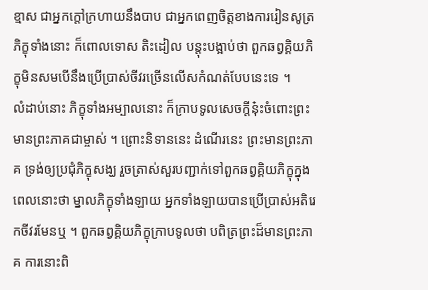ខ្មាស ជាអ្នកក្តៅក្រហាយនឹងបាប ជាអ្នកពេញចិត្តខាងការរៀនសូត្រ ភិក្ខុទាំងនោះ ក៏ពោលទោស តិះដៀល បន្តុះបង្អាប់ថា ពួកឆព្វគ្គិយភិក្ខុមិនសមបើនឹងប្រើប្រាស់ចីវរច្រើនលើសកំណត់បែបនេះទេ ។
លំដាប់នោះ ភិក្ខុទាំងអម្បាលនោះ ក៏ក្រាបទូលសេចក្តីនុ៎ះចំពោះព្រះមានព្រះភាគជាម្ចាស់ ។ ព្រោះនិទាននេះ ដំណើរនេះ ព្រះមានព្រះភាគ ទ្រង់ឲ្យប្រជុំភិក្ខុសង្ឃ រួចត្រាស់សួរបញ្ជាក់ទៅពួកឆព្វគ្គិយភិក្ខុក្នុងពេលនោះថា ម្នាលភិក្ខុទាំងឡាយ អ្នកទាំងឡាយបានប្រើប្រាស់អតិរេកចីវរមែនឬ ។ ពួកឆព្វគ្គិយភិក្ខុក្រាបទូលថា បពិត្រព្រះដ៏មានព្រះភាគ ការនោះពិ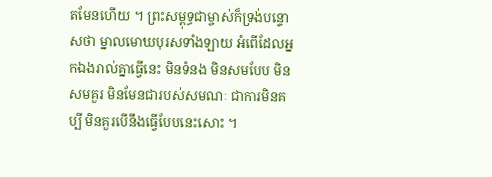តមែនហើយ ។ ព្រះសម្ពុទ្ធជាម្ចាស់ក៏ទ្រង់បន្ទោសថា ម្នាលមោឃបុរសទាំងឡាយ អំពើដែលអ្នកឯងរាល់គ្នាធ្វើនេះ មិនទំនង មិនសមបែប មិនសមគួរ មិនមែនជារបស់សមណៈ ជាការមិនគប្បី មិនគួរបើនឹងធ្វើបែបនេះសោះ ។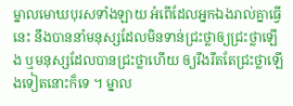ម្នាលមោឃបុរសទាំងឡាយ អំពើដែលអ្នកឯងរាល់គ្នាធ្វើនេះ នឹងបាននាំមនុស្សដែលមិនទាន់ជ្រះថ្លាឲ្យជ្រះថ្លាឡើង ឬមនុស្សដែលបានជ្រះថ្លាហើយ ឲ្យរឹងរឹតតែជ្រះថ្លាឡើងទៀតនោះក៏ទេ ។ ម្នាល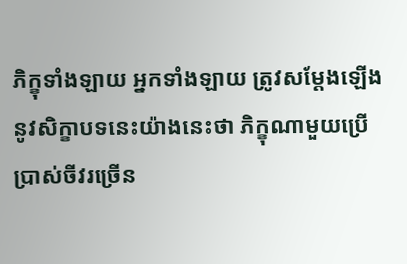ភិក្ខុទាំងឡាយ អ្នកទាំងឡាយ ត្រូវសម្ដែងឡើងនូវសិក្ខាបទនេះយ៉ាងនេះថា ភិក្ខុណាមួយប្រើប្រាស់ចីវរច្រើន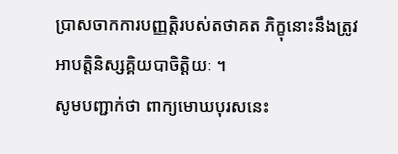ប្រាសចាកការបញ្ញតិ្តរបស់តថាគត ភិក្ខុនោះនឹងត្រូវអាបត្តិនិស្សគ្គិយបាចិត្ដិយៈ ។
សូមបញ្ជាក់ថា ពាក្យមោឃបុរសនេះ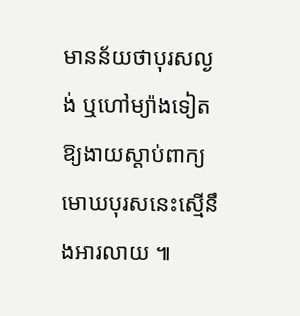មានន័យថាបុរសល្ងង់ ឬហៅម្យ៉ាងទៀតឱ្យងាយស្តាប់ពាក្យមោឃបុរសនេះស្មើនឹងអារលាយ ៕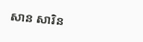សាន សារិន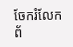ចែករំលែកព័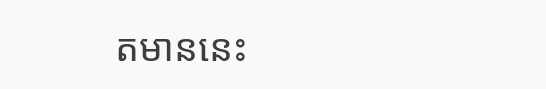តមាននេះ